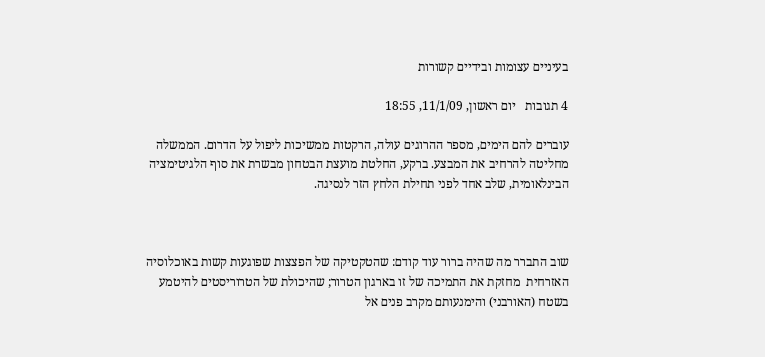בעיניים עצומות ובידיים קשורות

4 תגובות   יום ראשון, 11/1/09, 18:55

עוברים להם הימים, מספר ההרוגים עולה, הרקטות ממשיכות ליפול על הדרום. הממשלה מחליטה להרחיב את המבצע. ברקע, החלטת מועצת הבטחון מבשרת את סוף הלגיטימציה הבינלאומית, שלב אחד לפני תחילת הלחץ הזר לנסיגה.



שוב התברר מה שהיה ברור עוד קודם: שהטקטיקה של הפצצות שפוגעות קשות באוכלוסיה האזרחית  מחזקת את התמיכה של זו בארגון הטרור; שהיכולת של הטרוריסטים להיטמע בשטח (האורבני) והימנעותם מקרב פנים אל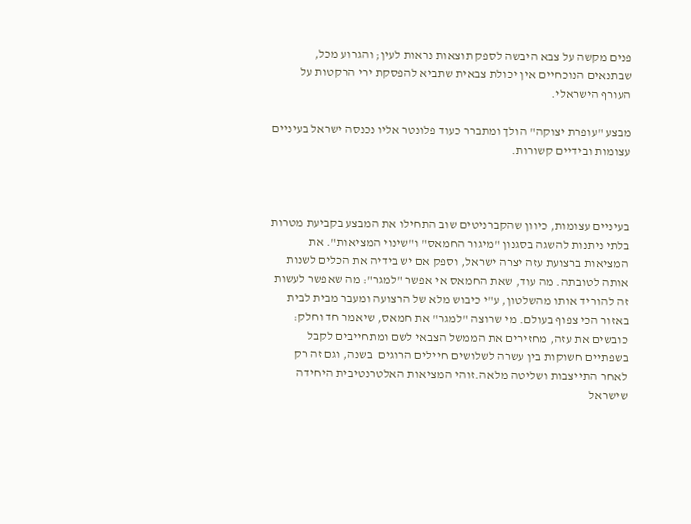פנים מקשה על צבא היבשה לספק תוצאות נראות לעין; והגרוע מכל, שבתנאים הנוכחיים אין יכולת צבאית שתביא להפסקת ירי הרקטות על העורף הישראלי.

מבצע "עופרת יצוקה" הולך ומתברר כעוד פלונטר אליו נכנסה ישראל בעיניים עצומות ובידיים קשורות.



בעיניים עצומות, כיוון שהקברניטים שוב התחילו את המבצע בקביעת מטרות בלתי ניתנות להשגה בסגנון "מיגור החמאס" ו"שינוי המציאות". את המציאות ברצועת עזה יצרה ישראל, וספק אם יש בידיה את הכלים לשנות אותה לטובתה. מה עוד, שאת החמאס אי אפשר "למגר": מה שאפשר לעשות זה להוריד אותו מהשלטון, ע"י כיבוש מלא של הרצועה ומעבר מבית לבית באזור הכי צפוף בעולם. מי שרוצה "למגר" את חמאס, שיאמר חד וחלק: כובשים את עזה, מחזירים את הממשל הצבאי לשם ומתחייבים לקבל בשפתיים חשוקות בין עשרה לשלושים חיילים הרוגים  בשנה, וגם זה רק לאחר התייצבות ושליטה מלאה.זוהי המציאות האלטרנטיבית היחידה שישראל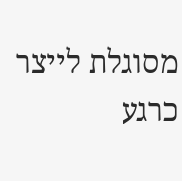מסוגלת לייצר כרגע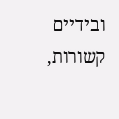ובידיים קשורות,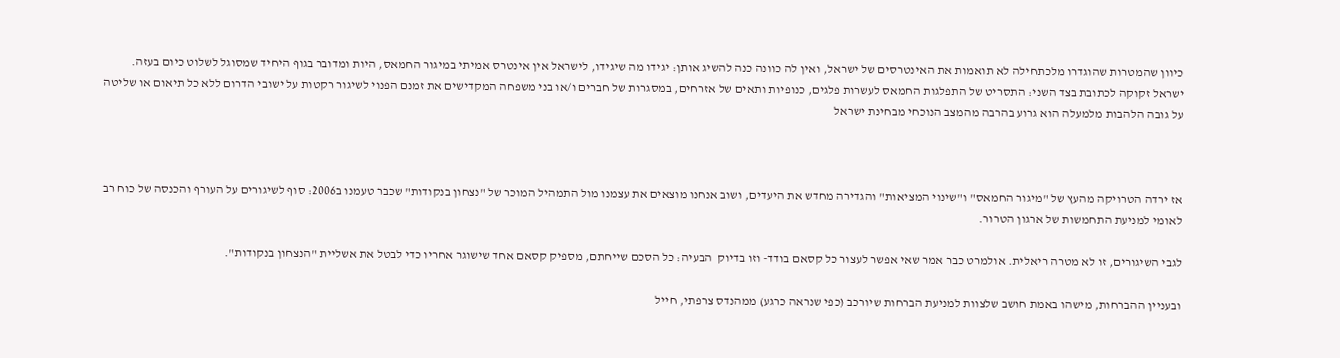כיוון שהמטרות שהוגדרו מלכתחילה לא תואמות את האינטרסים של ישראל, ואין לה כוונה כנה להשיג אותן: יגידו מה שיגידו, לישראל אין אינטרס אמיתי במיגור החמאס, היות ומדובר בגוף היחיד שמסוגל לשלוט כיום בעזה. ישראל זקוקה לכתובת בצד השני: התסריט של התפלגות החמאס לעשרות פלגים, כנופיות ותאים של אזרחים, במסגרות של חברים ו/או בני משפחה המקדישים את זמנם הפנוי לשיגור רקטות על ישובי הדרום ללא כל תיאום או שליטה על גובה הלהבות מלמעלה הוא גרוע בהרבה מהמצב הנוכחי מבחינת ישראל



אז ירדה הטרויקה מהעץ של "מיגור החמאס" ו"שינוי המציאות" והגדירה מחדש את היעדים, ושוב אנחנו מוצאים את עצמנו מול התמהיל המוכר של "נצחון בנקודות" שכבר טעמנו ב2006: סוף לשיגורים על העורף והכנסה של כוח רב לאומי למניעת התחמשות של ארגון הטרור.

לגבי השיגורים, זו לא מטרה ריאלית. אולמרט כבר אמר שאי אפשר לעצור כל קסאם בודד- וזו בדיוק  הבעיה: כל הסכם שייחתם, מספיק קסאם אחד שישוגר אחריו כדי לבטל את אשליית "הנצחון בנקודות".

ובעניין ההברחות, מישהו באמת חושב שלצוות למניעת הברחות שיורכב (כפי שנראה כרגע) ממהנדס צרפתי, חייל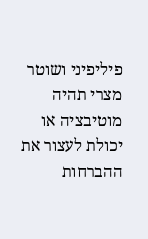פיליפיני ושוטר מצרי תהיה מוטיבציה או יכולת לעצור את ההברחות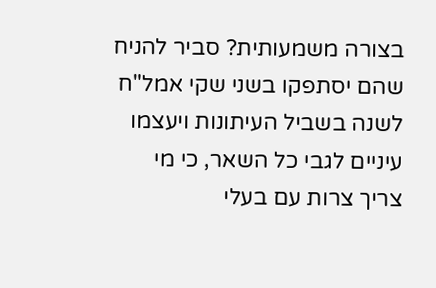בצורה משמעותית? סביר להניח שהם יסתפקו בשני שקי אמל"ח לשנה בשביל העיתונות ויעצמו עיניים לגבי כל השאר, כי מי צריך צרות עם בעלי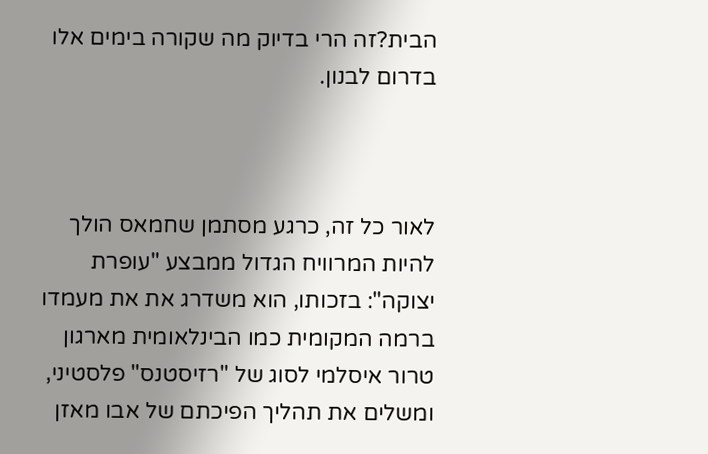הבית?זה הרי בדיוק מה שקורה בימים אלו בדרום לבנון.



לאור כל זה, כרגע מסתמן שחמאס הולך להיות המרוויח הגדול ממבצע "עופרת יצוקה": בזכותו, הוא משדרג את את מעמדו ברמה המקומית כמו הבינלאומית מארגון טרור איסלמי לסוג של "רזיסטנס" פלסטיני, ומשלים את תהליך הפיכתם של אבו מאזן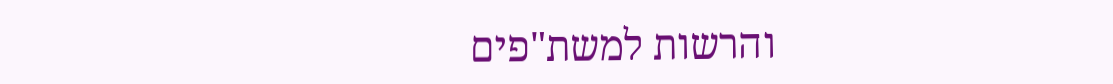והרשות למשת"פים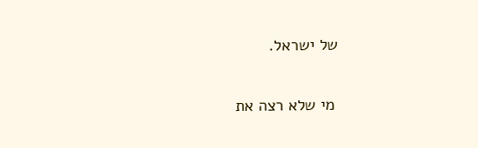של ישראל.

 מי שלא רצה את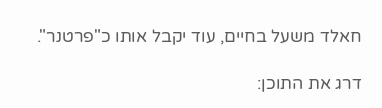חאלד משעל בחיים, עוד יקבל אותו כ"פרטנר".

דרג את התוכן: